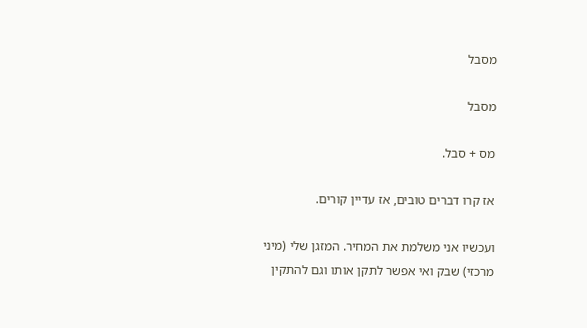מסבל

מסבל

מס + סבל.

אז קרו דברים טובים, אז עדיין קורים.

ועכשיו אני משלמת את המחיר. המזגן שלי (מיני מרכזי) שבק ואי אפשר לתקן אותו וגם להתקין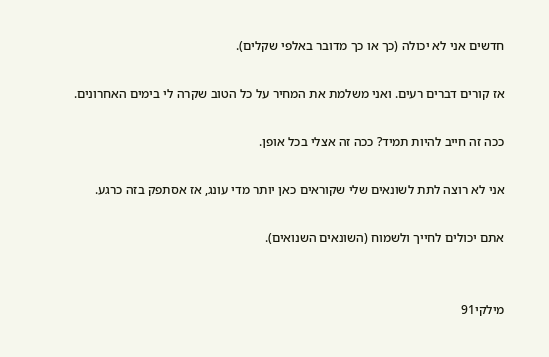חדשים אני לא יכולה (כך או כך מדובר באלפי שקלים).

אז קורים דברים רעים. ואני משלמת את המחיר על כל הטוב שקרה לי בימים האחרונים.

ככה זה חייב להיות תמיד? ככה זה אצלי בכל אופן.

אני לא רוצה לתת לשונאים שלי שקוראים כאן יותר מדי עונג, אז אסתפק בזה כרגע.

אתם יכולים לחייך ולשמוח (השונאים השנואים).


מילקי91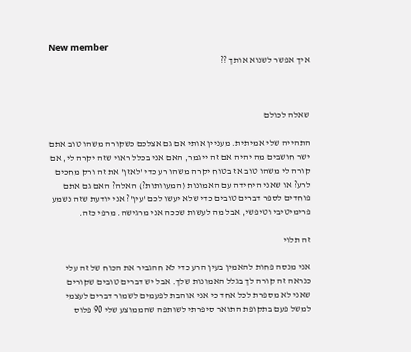New member
איך אפשר לשנוא אותך ??



שאלה לכולם

התהייה שלי אמיתית. מעניין אותי אם גם אצלכם כשקורה משהו טוב אתם ישר חושבים מה יהיה אם זה ייגמר, האם אני בכלל ראוי שזה יקרה לי, אם קורה לי משהו טוב אז בטוח יקרה משהו רע כדי 'לאזן' את זה ורק מחכים לרע? או שאני היחידה עם האמונות (המעוותות?) האלה? האם גם אתם פוחדים לספר דברים טובים כדי שלא יעשו לכם 'עין'? אני יודעת שזה נשמע פרימיטיבי וטיפשי, אבל מה לעשות שככה אני מרגישה. מרפי כזה.

זה תלוי

אני מנסה פחות להאמין בעין הרע כדי לא חהגביר את הכוח של זה עלי כנראה זה קורה לך בגלל האמונות שלך. אבל יש דברים טובים שקורים שאני לא מספרת לכל אחד כי אני אוהבת לפעמים לשמור דברים לעצמי למשל פעם בתקופת התואר סיפרתי לשותפה שהממוצע שלי 90 פלוס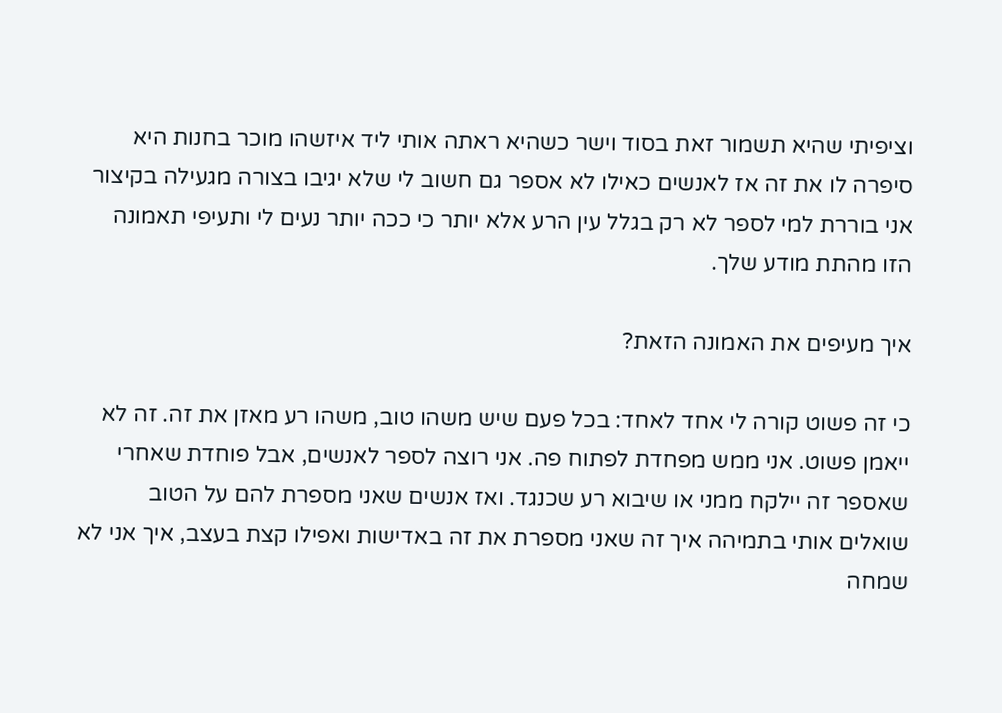וציפיתי שהיא תשמור זאת בסוד וישר כשהיא ראתה אותי ליד איזשהו מוכר בחנות היא סיפרה לו את זה אז לאנשים כאילו לא אספר גם חשוב לי שלא יגיבו בצורה מגעילה בקיצור אני בוררת למי לספר לא רק בגלל עין הרע אלא יותר כי ככה יותר נעים לי ותעיפי תאמונה הזו מהתת מודע שלך.

איך מעיפים את האמונה הזאת?

כי זה פשוט קורה לי אחד לאחד: בכל פעם שיש משהו טוב, משהו רע מאזן את זה. זה לא ייאמן פשוט. אני ממש מפחדת לפתוח פה. אני רוצה לספר לאנשים, אבל פוחדת שאחרי שאספר זה יילקח ממני או שיבוא רע שכנגד. ואז אנשים שאני מספרת להם על הטוב שואלים אותי בתמיהה איך זה שאני מספרת את זה באדישות ואפילו קצת בעצב, איך אני לא שמחה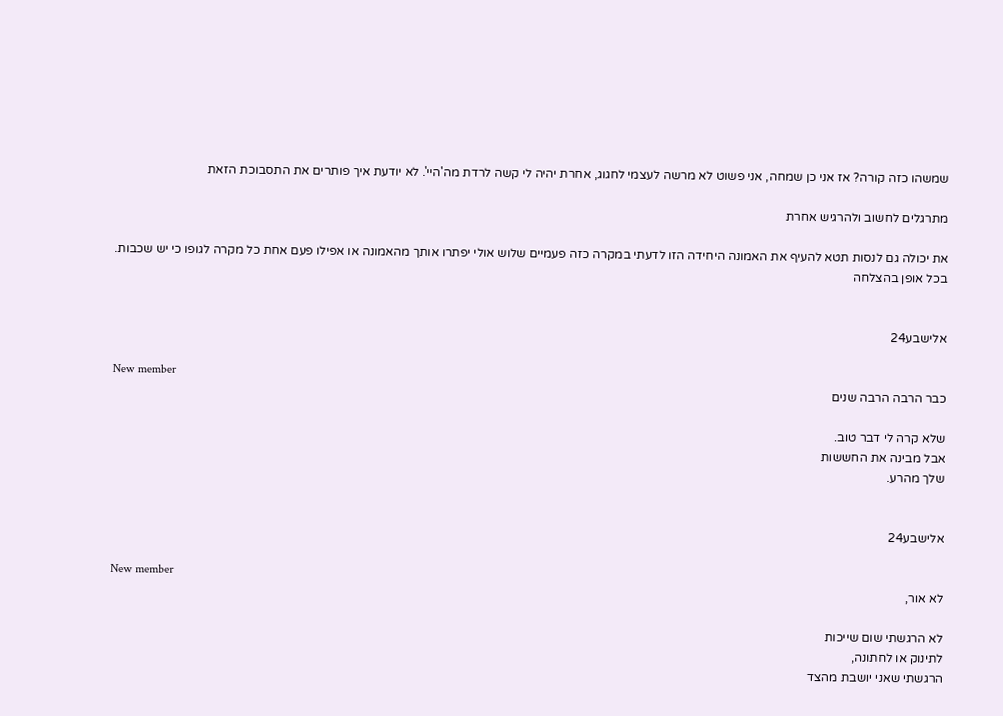שמשהו כזה קורה? אז אני כן שמחה, אני פשוט לא מרשה לעצמי לחגוג, אחרת יהיה לי קשה לרדת מה'היי'. לא יודעת איך פותרים את התסבוכת הזאת

מתרגלים לחשוב ולהרגיש אחרת

את יכולה גם לנסות תטא להעיף את האמונה היחידה הזו לדעתי במקרה כזה פעמיים שלוש אולי יפתרו אותך מהאמונה או אפילו פעם אחת כל מקרה לגופו כי יש שכבות. בכל אופן בהצלחה


אלישבע24

New member
כבר הרבה הרבה שנים

שלא קרה לי דבר טוב.
אבל מבינה את החששות
שלך מהרע.


אלישבע24

New member
לא אור,

לא הרגשתי שום שייכות
לתינוק או לחתונה,
הרגשתי שאני יושבת מהצד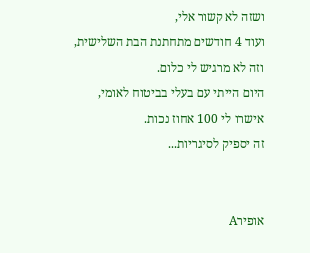ושזה לא קשור אלי,
ועוד 4 חודשים מתחתנת הבת השלישית,
וזה לא מרגיש לי כלום.
היום הייתי עם בעלי בביטוח לאומי,
אישרו לי 100 אחוז נכות.
זה יספיק לסיגריות...


אופירA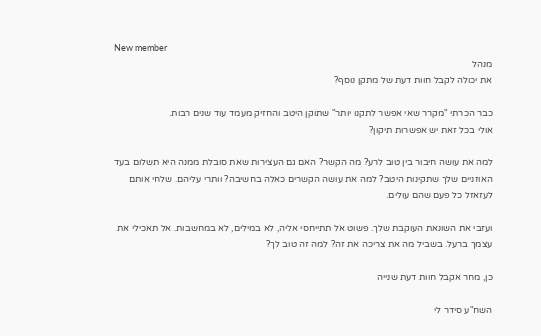New member
מנהל
את יכולה לקבל חוות דעת של מתקן נוסף?

כבר הכרתי "מקרר שאי אפשר לתקנו יותר" שתוקן היטב והחזיק מעמד עוד שנים רבות.
אולי בכל זאת יש אפשרות תיקון?

למה את עושה חיבור בין טוב לרע? מה הקשר? האם גם העצירות שאת סובלת ממנה היא תשלום בעד האוזניים שלך שתקינות היטב? למה את עושה הקשרים כאלה בחשיבה? וותרי עליהם. שלחי אותם לעזאזל כל פעם שהם עולים.

ועזבי את השונאת העוקבת שלך. פשוט אל תתייחסי אליה, לא במילים, לא במחשבות. אל תאכילי את עצמך ברעל. בשביל מה את צריכה את זה? למה זה טוב לך?

כן, מחר אקבל חוות דעת שנייה

השח"ע סידר לי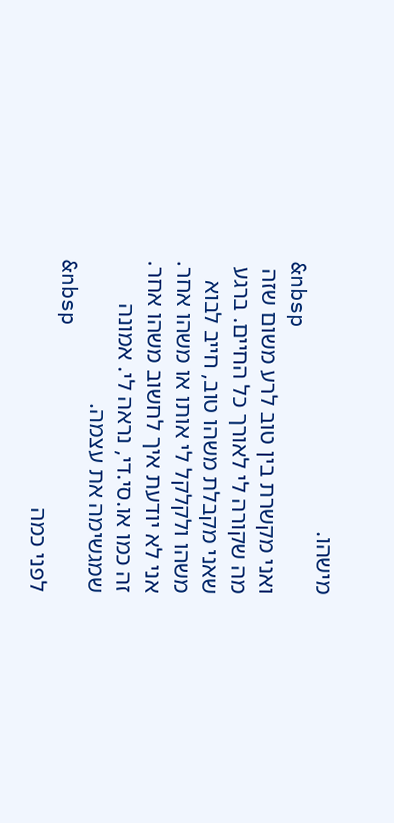מישהו.
&nbsp
ואני מקשרת בין טוב לרע משום שזה מה שקורה לי לאורך כל החיים. ברגע שאני מקבלת משהו טוב, חייב לבוא משהו ולקלקל לי אותו או משהו אחר. אני לא יודעת איך לחשוב משהו אחר. זה כמו או.סי.די, נראה לי. אמונה שמגשימה את עצמה.
&nbsp
לפני כמה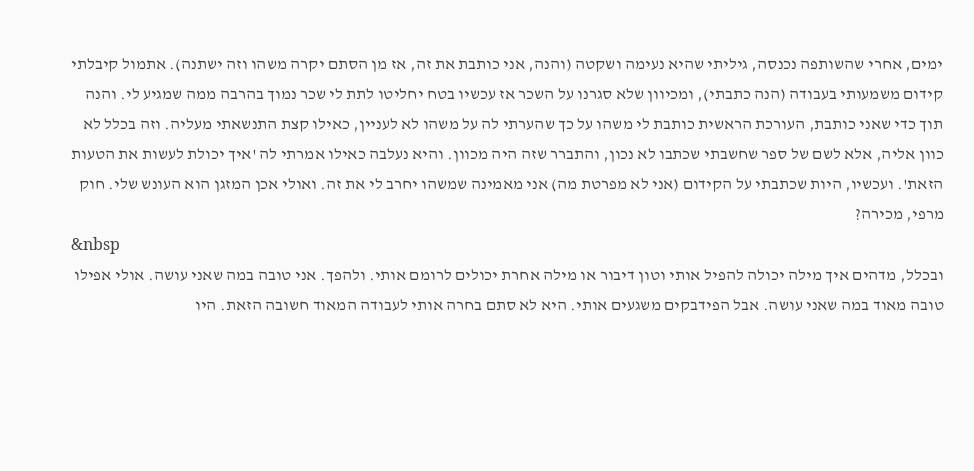ימים, אחרי שהשותפה נכנסה, גיליתי שהיא נעימה ושקטה (והנה, אני כותבת את זה, אז מן הסתם יקרה משהו וזה ישתנה). אתמול קיבלתי קידום משמעותי בעבודה (הנה כתבתי), ומכיוון שלא סגרנו על השכר אז עכשיו בטח יחליטו לתת לי שכר נמוך בהרבה ממה שמגיע לי. והנה תוך כדי שאני כותבת, העורכת הראשית כותבת לי משהו על כך שהערתי לה על משהו לא לעניין, כאילו קצת התנשאתי מעליה. וזה בכלל לא כוון אליה, אלא לשם של ספר שחשבתי שכתבו לא נכון, והתברר שזה היה מכוון. והיא נעלבה כאילו אמרתי לה 'איך יכולת לעשות את הטעות הזאת'. ועכשיו, היות שכתבתי על הקידום (אני לא מפרטת מה) אני מאמינה שמשהו יחרב לי את זה. ואולי אכן המזגן הוא העונש שלי. חוק מרפי, מכירה?
&nbsp
ובכלל, מדהים איך מילה יכולה להפיל אותי וטון דיבור או מילה אחרת יכולים לרומם אותי. ולהפך. אני טובה במה שאני עושה. אולי אפילו טובה מאוד במה שאני עושה. אבל הפידבקים משגעים אותי. היא לא סתם בחרה אותי לעבודה המאוד חשובה הזאת. היו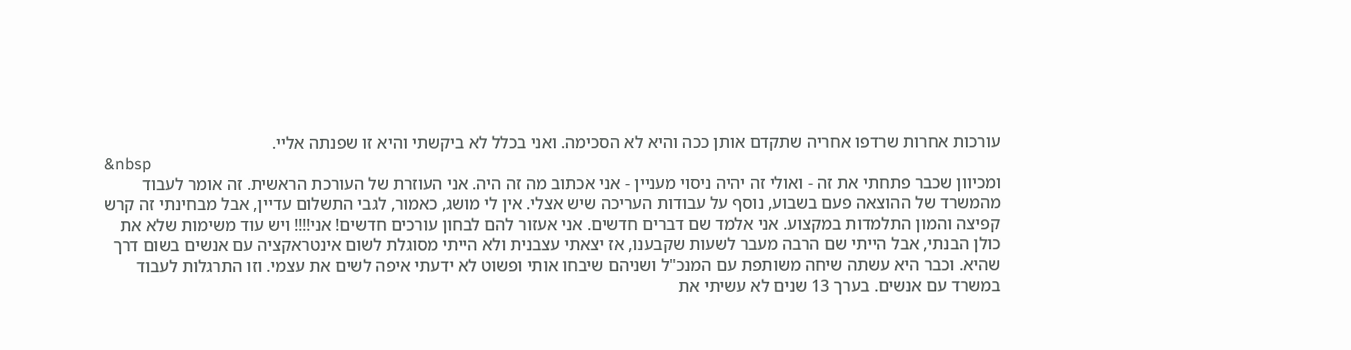עורכות אחרות שרדפו אחריה שתקדם אותן ככה והיא לא הסכימה. ואני בכלל לא ביקשתי והיא זו שפנתה אליי.
&nbsp
ומכיוון שכבר פתחתי את זה - ואולי זה יהיה ניסוי מעניין - אני אכתוב מה זה היה. אני העוזרת של העורכת הראשית. זה אומר לעבוד מהמשרד של ההוצאה פעם בשבוע, נוסף על עבודות העריכה שיש אצלי. אין לי מושג, כאמור, לגבי התשלום עדיין, אבל מבחינתי זה קרש קפיצה והמון התלמדות במקצוע. אני אלמד שם דברים חדשים. אני אעזור להם לבחון עורכים חדשים! אני!!!! ויש עוד משימות שלא את כולן הבנתי, אבל הייתי שם הרבה מעבר לשעות שקבענו, אז יצאתי עצבנית ולא הייתי מסוגלת לשום אינטראקציה עם אנשים בשום דרך שהיא. וכבר היא עשתה שיחה משותפת עם המנכ"ל ושניהם שיבחו אותי ופשוט לא ידעתי איפה לשים את עצמי. וזו התרגלות לעבוד במשרד עם אנשים. בערך 13 שנים לא עשיתי את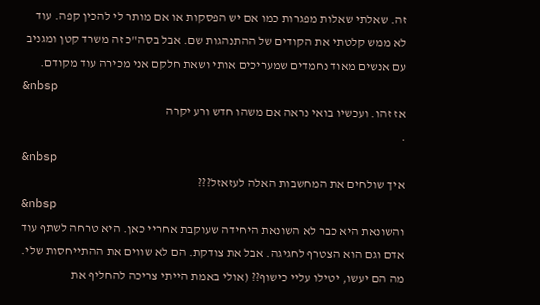זה. שאלתי שאלות מפגרות כמו אם יש הפסקות או אם מותר לי להכין קפה. עוד לא ממש קלטתי את הקודים של ההתנהגות שם. אבל בסה"כ זה משרד קטן ומגניב עם אנשים מאוד נחמדים שמעריכים אותי ושאת חלקם אני מכירה עוד מקודם.
&nbsp
אז זהו. ועכשיו בואי נראה אם משהו חדש ורע יקרה
.
&nbsp
איך שולחים את המחשבות האלה לעזאזל???
&nbsp
והשונאת היא כבר לא השונאת היחידה שעוקבת אחריי כאן. היא טרחה לשתף עוד אדם וגם הוא הצטרף לחגיגה. אבל את צודקת. הם לא שווים את ההתייחסות שלי. מה הם יעשו, יטילו עליי כישוף?? (אולי באמת הייתי צריכה להחליף את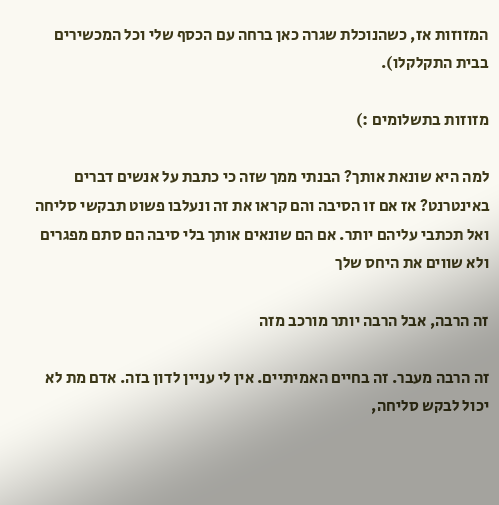המזוזות אז, כשהנוכלת שגרה כאן ברחה עם הכסף שלי וכל המכשירים בבית התקלקלו).

מזוזות בתשלומים :)

למה היא שונאת אותך? הבנתי ממך שזה כי כתבת על אנשים דברים באינטרנט? אז אם זו הסיבה והם קראו את זה ונעלבו פשוט תבקשי סליחה ואל תכתבי עליהם יותר. אם הם שונאים אותך בלי סיבה הם סתם מפגרים ולא שווים את היחס שלך

זה הרבה, אבל הרבה יותר מורכב מזה

זה הרבה מעבר. זה בחיים האמיתיים. אין לי עניין לדון בזה. אדם מת לא יכול לבקש סליחה,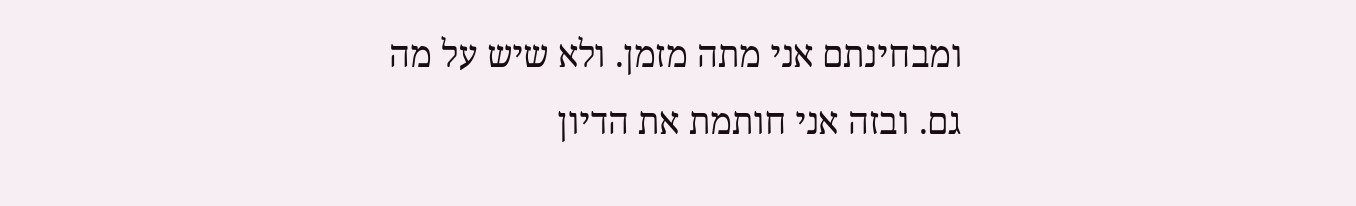ומבחינתם אני מתה מזמן. ולא שיש על מה גם. ובזה אני חותמת את הדיון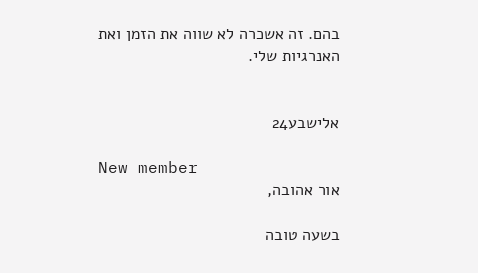בהם. זה אשכרה לא שווה את הזמן ואת האנרגיות שלי.


אלישבע24

New member
אור אהובה,

בשעה טובה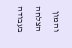והמון הצלחה בעבודה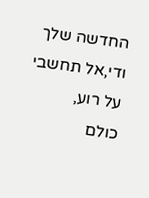החדשה שלך
ודי,אל תחשבי על רוע,
כולם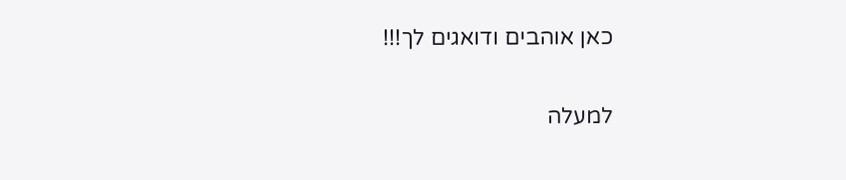כאן אוהבים ודואגים לך!!!

למעלה